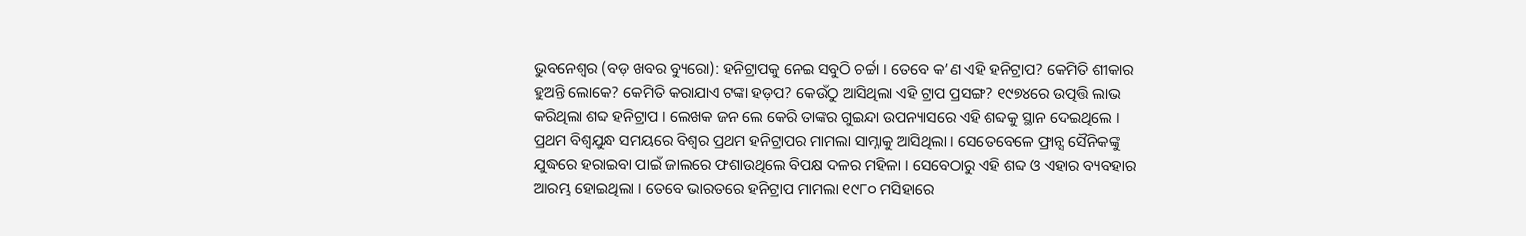ଭୁବନେଶ୍ୱର (ବଡ଼ ଖବର ବ୍ୟୁରୋ): ହନିଟ୍ରାପକୁ ନେଇ ସବୁଠି ଚର୍ଚ୍ଚା । ତେବେ କ’ଣ ଏହି ହନିଟ୍ରାପ? କେମିତି ଶୀକାର ହୁଅନ୍ତି ଲୋକେ? କେମିତି କରାଯାଏ ଟଙ୍କା ହଡ଼ପ? କେଉଁଠୁ ଆସିଥିଲା ଏହି ଟ୍ରାପ ପ୍ରସଙ୍ଗ? ୧୯୭୪ରେ ଉତ୍ପତ୍ତି ଲାଭ କରିଥିଲା ଶବ୍ଦ ହନିଟ୍ରାପ । ଲେଖକ ଜନ ଲେ କେରି ତାଙ୍କର ଗୁଇନ୍ଦା ଉପନ୍ୟାସରେ ଏହି ଶବ୍ଦକୁ ସ୍ଥାନ ଦେଇଥିଲେ । ପ୍ରଥମ ବିଶ୍ୱଯୁନ୍ଧ ସମୟରେ ବିଶ୍ୱର ପ୍ରଥମ ହନିଟ୍ରାପର ମାମଲା ସାମ୍ନାକୁ ଆସିଥିଲା । ସେତେବେଳେ ଫ୍ରାନ୍ସ ସୈନିକଙ୍କୁ ଯୁଦ୍ଧରେ ହରାଇବା ପାଇଁ ଜାଲରେ ଫଶାଉଥିଲେ ବିପକ୍ଷ ଦଳର ମହିଳା । ସେବେଠାରୁ ଏହି ଶବ୍ଦ ଓ ଏହାର ବ୍ୟବହାର ଆରମ୍ଭ ହୋଇଥିଲା । ତେବେ ଭାରତରେ ହନିଟ୍ରାପ ମାମଲା ୧୯୮୦ ମସିହାରେ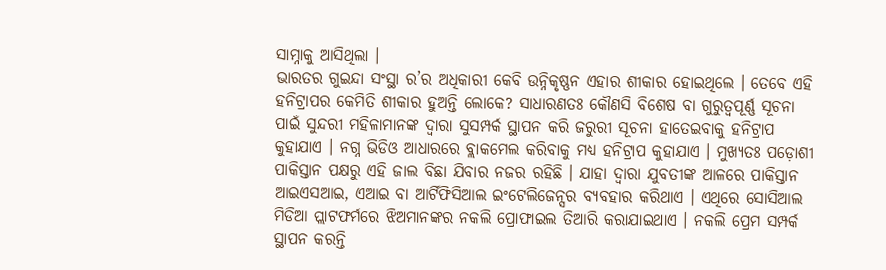ସାମ୍ନାକୁ ଆସିଥିଲା ।
ଭାରତର ଗୁଇନ୍ଦା ସଂସ୍ଥା ର’ର ଅଧିକାରୀ କେବି ଉନ୍ନିକୃଷ୍ଣନ ଏହାର ଶୀକାର ହୋଇଥିଲେ । ତେବେ ଏହି ହନିଟ୍ରାପର କେମିତି ଶୀକାର ହୁଅନ୍ତି ଲୋକେ? ସାଧାରଣତଃ କୌଣସି ବିଶେଷ ବା ଗୁରୁତ୍ୱପୂର୍ଣ୍ଣ ସୂଚନା ପାଇଁ ସୁନ୍ଦରୀ ମହିଳାମାନଙ୍କ ଦ୍ୱାରା ସୁସମ୍ପର୍କ ସ୍ଥାପନ କରି ଜରୁରୀ ସୂଚନା ହାତେଇବାକୁ ହନିଟ୍ରାପ କୁହାଯାଏ । ନଗ୍ନ ଭିଡିଓ ଆଧାରରେ ବ୍ଲାକମେଲ କରିବାକୁ ମଧ୍ୟ ହନିଟ୍ରାପ କୁହାଯାଏ । ମୁଖ୍ୟତଃ ପଡ଼ୋଶୀ ପାକିସ୍ତାନ ପକ୍ଷରୁ ଏହି ଜାଲ ବିଛା ଯିବାର ନଜର ରହିଛି । ଯାହା ଦ୍ୱାରା ଯୁବତୀଙ୍କ ଆଳରେ ପାକିସ୍ତାନ ଆଇଏସଆଇ, ଏଆଇ ବା ଆର୍ଟିଫିସିଆଲ ଇଂଟେଲିଜେନ୍ସର ବ୍ୟବହାର କରିଥାଏ । ଏଥିରେ ସୋସିଆଲ ମିଡିଆ ପ୍ଲାଟଫର୍ମରେ ଝିଅମାନଙ୍କର ନକଲି ପ୍ରୋଫାଇଲ ତିଆରି କରାଯାଇଥାଏ । ନକଲି ପ୍ରେମ ସମ୍ପର୍କ ସ୍ଥାପନ କରନ୍ତି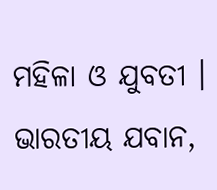ମହିଳା ଓ ଯୁବତୀ । ଭାରତୀୟ ଯବାନ,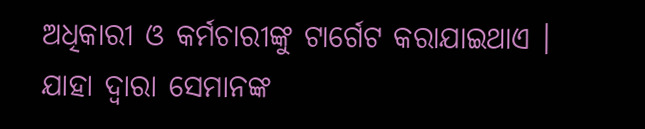ଅଧିକାରୀ ଓ କର୍ମଚାରୀଙ୍କୁ ଟାର୍ଗେଟ କରାଯାଇଥାଏ ।
ଯାହା ଦ୍ୱାରା ସେମାନଙ୍କ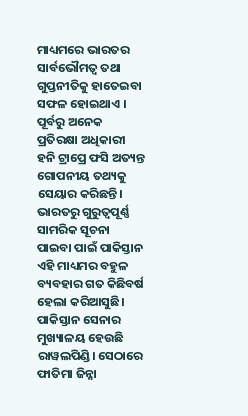ମାଧ୍ୟମରେ ଭାରତର ସାର୍ବଭୌମତ୍ୱ ତଥା ଗୁପ୍ତନୀତିକୁ ହାତେଇବା ସଫଳ ହୋଇଥାଏ । ପୂର୍ବରୁ ଅନେକ ପ୍ରତିରକ୍ଷା ଅଧିକାରୀ ହନି ଟ୍ରାପ୍ରେ ଫସି ଅତ୍ୟନ୍ତ ଗୋପନୀୟ ତଥ୍ୟକୁ ସେୟାର କରିଛନ୍ତି। ଭାରତରୁ ଗୁରୁତ୍ବପୂର୍ଣ୍ଣ ସାମରିକ ସୂଚନା ପାଇବା ପାଇଁ ପାକିସ୍ତାନ ଏହି ମାଧ୍ୟମର ବହୁଳ ବ୍ୟବହାର ଗତ କିଛିବର୍ଷ ହେଲା କରିଆସୁଛି। ପାକିସ୍ତାନ ସେନାର ମୁଖ୍ୟାଳୟ ହେଉଛି ରାୱଲପିଣ୍ଡି। ସେଠାରେ ଫାତିମା ଜିନ୍ନା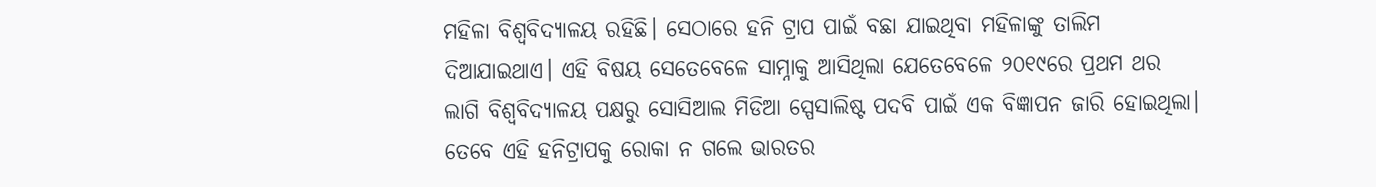ମହିଳା ବିଶ୍ବବିଦ୍ୟାଳୟ ରହିଛି। ସେଠାରେ ହନି ଟ୍ରାପ ପାଇଁ ବଛା ଯାଇଥିବା ମହିଳାଙ୍କୁ ତାଲିମ ଦିଆଯାଇଥାଏ। ଏହି ବିଷୟ ସେତେବେଳେ ସାମ୍ନାକୁ ଆସିଥିଲା ଯେତେବେଳେ ୨୦୧୯ରେ ପ୍ରଥମ ଥର ଲାଗି ବିଶ୍ବବିଦ୍ୟାଳୟ ପକ୍ଷରୁ ସୋସିଆଲ ମିଡିଆ ସ୍ପେସାଲିଷ୍ଟ ପଦବି ପାଇଁ ଏକ ବିଜ୍ଞାପନ ଜାରି ହୋଇଥିଲା। ତେବେ ଏହି ହନିଟ୍ରାପକୁ ରୋକା ନ ଗଲେ ଭାରତର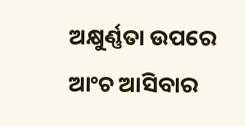ଅକ୍ଷୁର୍ଣ୍ଣତା ଉପରେ ଆଂଚ ଆସିବାର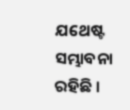ଯଥେଷ୍ଟ ସମ୍ଭାବନା ରହିଛି ।